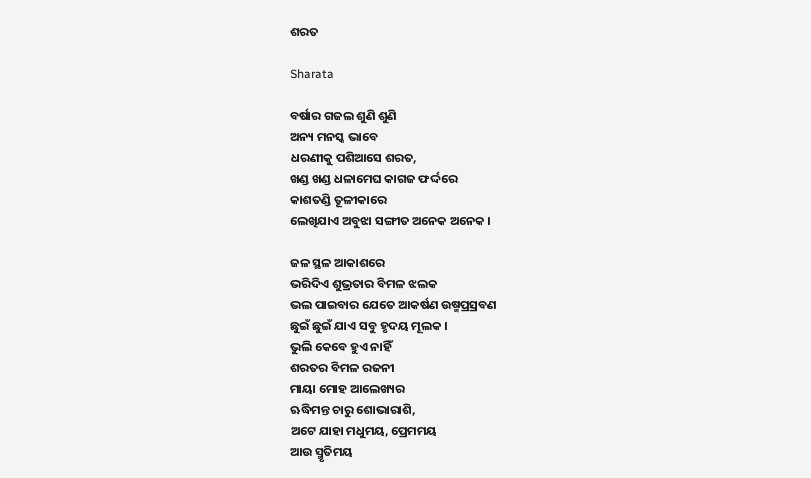ଶରତ

Sharata

ବର୍ଷାର ଗଜଲ ଶୁଣି ଶୁଣି
ଅନ୍ୟ ମନସ୍କ ଭାବେ
ଧରଣୀକୁ ପଶିଆସେ ଶରତ,
ଖଣ୍ଡ ଖଣ୍ଡ ଧଳାମେଘ କାଗଜ ଫର୍ଦ୍ଦରେ
କାଶତଣ୍ଡି ତୂଳୀକାରେ
ଲେଖିଯାଏ ଅବୁଝା ସଙ୍ଗୀତ ଅନେକ ଅନେକ ।

ଜଳ ସ୍ଥଳ ଆକାଶରେ
ଭରିଦିଏ ଶୁଭ୍ରତାର ବିମଳ ଝଲକ
ଭଲ ପାଇବାର ଯେତେ ଆକର୍ଷଣ ଉଷ୍ମପ୍ରସ୍ରବଣ
ଛୁଇଁ ଛୁଇଁ ଯାଏ ସବୁ ହୃଦୟ ମୂଲକ ।
ଭୁଲି କେବେ ହୁଏ ନାହିଁ
ଶରତର ବିମଳ ରଜନୀ
ମାୟା ମୋହ ଆଲେଖ୍ୟର
ଋଦ୍ଧିମନ୍ତ ଚାରୁ ଶୋଭାରାଶି,
ଅଟେ ଯାହା ମଧୁମୟ, ପ୍ରେମମୟ
ଆଉ ସ୍ମୃତିମୟ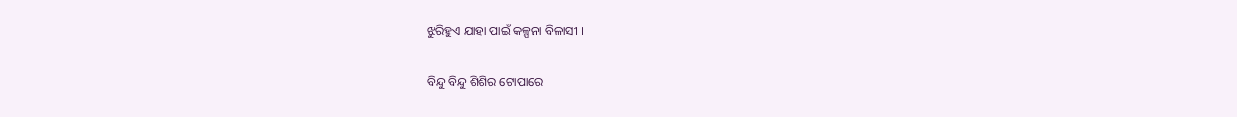ଝୁରିହୁଏ ଯାହା ପାଇଁ କଳ୍ପନା ବିଳାସୀ ।

ବିନ୍ଦୁ ବିନ୍ଦୁ ଶିଶିର ଟୋପାରେ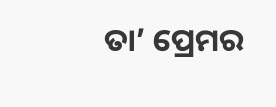ତା’ ପ୍ରେମର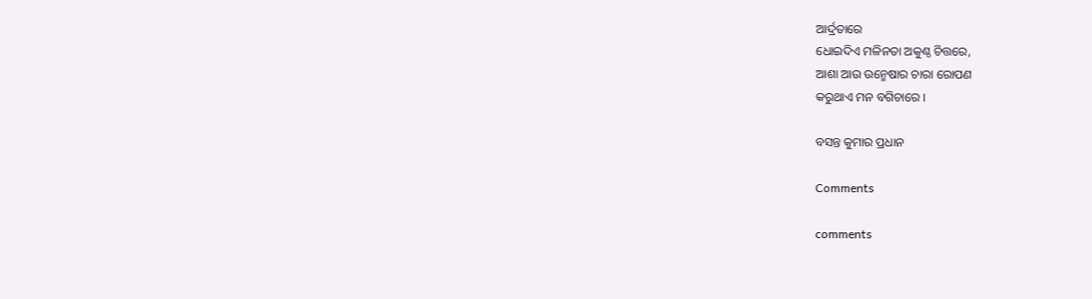ଆର୍ଦ୍ରତାରେ
ଧୋଇଦିଏ ମଳିନତା ଅକୁଣ୍ଠ ଚିତ୍ତରେ,
ଆଶା ଆଉ ଉନ୍ମେଷାର ଚାରା ରୋପଣ
କରୁଥାଏ ମନ ବଗିଚାରେ ।

ବସନ୍ତ କୁମାର ପ୍ରଧାନ

Comments

comments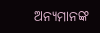ଅନ୍ୟମାନଙ୍କ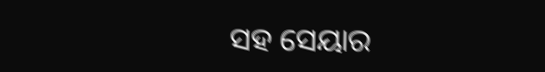ସହ ସେୟାର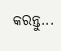କରନ୍ତୁ...